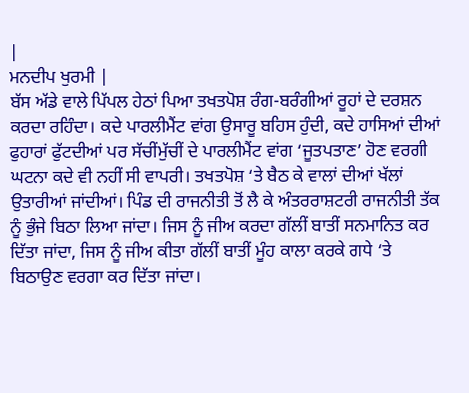|
ਮਨਦੀਪ ਖੁਰਮੀ |
ਬੱਸ ਅੱਡੇ ਵਾਲੇ ਪਿੱਪਲ ਹੇਠਾਂ ਪਿਆ ਤਖਤਪੋਸ਼ ਰੰਗ-ਬਰੰਗੀਆਂ ਰੂਹਾਂ ਦੇ ਦਰਸ਼ਨ
ਕਰਦਾ ਰਹਿੰਦਾ। ਕਦੇ ਪਾਰਲੀਮੈਂਟ ਵਾਂਗ ਉਸਾਰੂ ਬਹਿਸ ਹੁੰਦੀ, ਕਦੇ ਹਾਸਿਆਂ ਦੀਆਂ
ਫੁਹਾਰਾਂ ਫੁੱਟਦੀਆਂ ਪਰ ਸੱਚੀਂਮੁੱਚੀਂ ਦੇ ਪਾਰਲੀਮੈਂਟ ਵਾਂਗ ‘ਜੂਤਪਤਾਣ’ ਹੋਣ ਵਰਗੀ
ਘਟਨਾ ਕਦੇ ਵੀ ਨਹੀਂ ਸੀ ਵਾਪਰੀ। ਤਖਤਪੋਸ਼ ‘ਤੇ ਬੈਠ ਕੇ ਵਾਲਾਂ ਦੀਆਂ ਖੱਲਾਂ
ਉਤਾਰੀਆਂ ਜਾਂਦੀਆਂ। ਪਿੰਡ ਦੀ ਰਾਜਨੀਤੀ ਤੋਂ ਲੈ ਕੇ ਅੰਤਰਰਾਸ਼ਟਰੀ ਰਾਜਨੀਤੀ ਤੱਕ
ਨੂੰ ਭੁੰਜੇ ਬਿਠਾ ਲਿਆ ਜਾਂਦਾ। ਜਿਸ ਨੂੰ ਜੀਅ ਕਰਦਾ ਗੱਲੀਂ ਬਾਤੀਂ ਸਨਮਾਨਿਤ ਕਰ
ਦਿੱਤਾ ਜਾਂਦਾ, ਜਿਸ ਨੂੰ ਜੀਅ ਕੀਤਾ ਗੱਲੀਂ ਬਾਤੀਂ ਮੂੰਹ ਕਾਲਾ ਕਰਕੇ ਗਧੇ ‘ਤੇ
ਬਿਠਾਉਣ ਵਰਗਾ ਕਰ ਦਿੱਤਾ ਜਾਂਦਾ।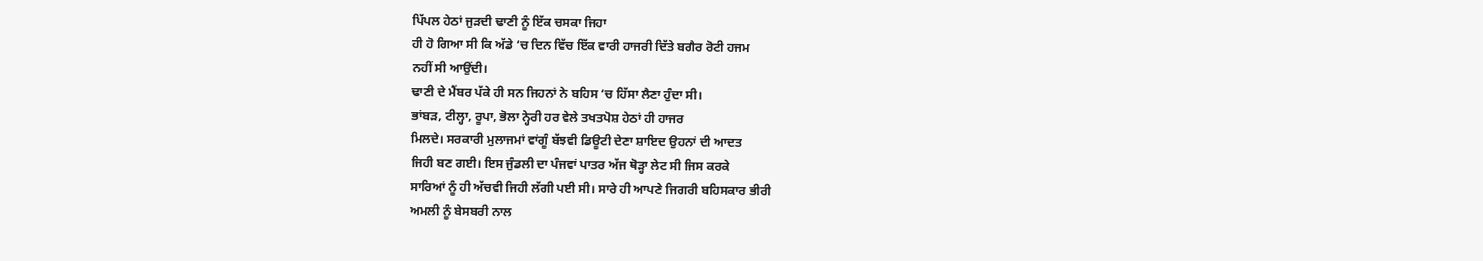ਪਿੱਪਲ ਹੇਠਾਂ ਜੁੜਦੀ ਢਾਣੀ ਨੂੰ ਇੱਕ ਚਸਕਾ ਜਿਹਾ
ਹੀ ਹੋ ਗਿਆ ਸੀ ਕਿ ਅੱਡੇ ‘ਚ ਦਿਨ ਵਿੱਚ ਇੱਕ ਵਾਰੀ ਹਾਜਰੀ ਦਿੱਤੇ ਬਗੈਰ ਰੋਟੀ ਹਜਮ
ਨਹੀਂ ਸੀ ਆਉਂਦੀ।
ਢਾਣੀ ਦੇ ਮੈਂਬਰ ਪੱਕੇ ਹੀ ਸਨ ਜਿਹਨਾਂ ਨੇ ਬਹਿਸ ‘ਚ ਹਿੱਸਾ ਲੈਣਾ ਹੁੰਦਾ ਸੀ।
ਭਾਂਬੜ, ਟੀਲ੍ਹਾ, ਰੂਪਾ, ਭੋਲਾ ਨ੍ਹੇਰੀ ਹਰ ਵੇਲੇ ਤਖਤਪੋਸ਼ ਹੇਠਾਂ ਹੀ ਹਾਜਰ
ਮਿਲਦੇ। ਸਰਕਾਰੀ ਮੁਲਾਜਮਾਂ ਵਾਂਗੂੰ ਬੱਝਵੀ ਡਿਊਟੀ ਦੇਣਾ ਸ਼ਾਇਦ ਉਹਨਾਂ ਦੀ ਆਦਤ
ਜਿਹੀ ਬਣ ਗਈ। ਇਸ ਜੁੰਡਲੀ ਦਾ ਪੰਜਵਾਂ ਪਾਤਰ ਅੱਜ ਥੋੜ੍ਹਾ ਲੇਟ ਸੀ ਜਿਸ ਕਰਕੇ
ਸਾਰਿਆਂ ਨੂੰ ਹੀ ਅੱਚਵੀ ਜਿਹੀ ਲੱਗੀ ਪਈ ਸੀ। ਸਾਰੇ ਹੀ ਆਪਣੇ ਜਿਗਰੀ ਬਹਿਸਕਾਰ ਭੀਰੀ
ਅਮਲੀ ਨੂੰ ਬੇਸਬਰੀ ਨਾਲ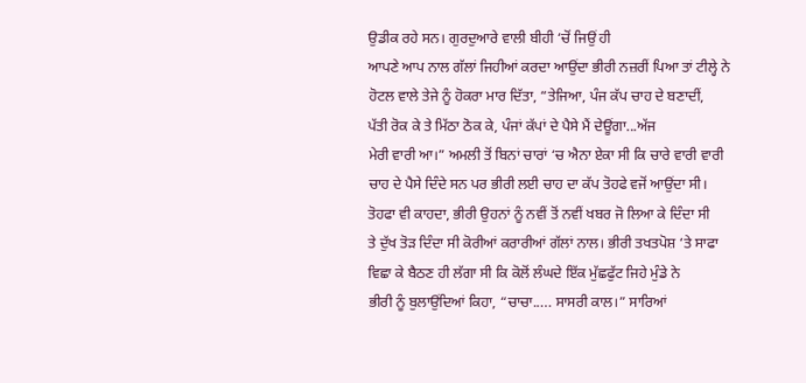ਉਡੀਕ ਰਹੇ ਸਨ। ਗੁਰਦੁਆਰੇ ਵਾਲੀ ਬੀਹੀ ‘ਚੋਂ ਜਿਉਂ ਹੀ
ਆਪਣੇ ਆਪ ਨਾਲ ਗੱਲਾਂ ਜਿਹੀਆਂ ਕਰਦਾ ਆਉਂਦਾ ਭੀਰੀ ਨਜ਼ਰੀਂ ਪਿਆ ਤਾਂ ਟੀਲ੍ਹੇ ਨੇ
ਹੋਟਲ ਵਾਲੇ ਤੇਜੇ ਨੂੰ ਹੋਕਰਾ ਮਾਰ ਦਿੱਤਾ, “ਤੇਜਿਆ, ਪੰਜ ਕੱਪ ਚਾਹ ਦੇ ਬਣਾਦੀਂ,
ਪੱਤੀ ਰੋਕ ਕੇ ਤੇ ਮਿੱਠਾ ਠੋਕ ਕੇ, ਪੰਜਾਂ ਕੱਪਾਂ ਦੇ ਪੈਸੇ ਮੈਂ ਦੇਊਂਗਾ...ਅੱਜ
ਮੇਰੀ ਵਾਰੀ ਆ।” ਅਮਲੀ ਤੋਂ ਬਿਨਾਂ ਚਾਰਾਂ ‘ਚ ਐਨਾ ਏਕਾ ਸੀ ਕਿ ਚਾਰੇ ਵਾਰੀ ਵਾਰੀ
ਚਾਹ ਦੇ ਪੈਸੇ ਦਿੰਦੇ ਸਨ ਪਰ ਭੀਰੀ ਲਈ ਚਾਹ ਦਾ ਕੱਪ ਤੋਹਫੇ ਵਜੋਂ ਆਉਂਦਾ ਸੀ।
ਤੋਹਫਾ ਵੀ ਕਾਹਦਾ, ਭੀਰੀ ਉਹਨਾਂ ਨੂੰ ਨਵੀਂ ਤੋਂ ਨਵੀਂ ਖਬਰ ਜੋ ਲਿਆ ਕੇ ਦਿੰਦਾ ਸੀ
ਤੇ ਦੁੱਖ ਤੋੜ ਦਿੰਦਾ ਸੀ ਕੋਰੀਆਂ ਕਰਾਰੀਆਂ ਗੱਲਾਂ ਨਾਲ। ਭੀਰੀ ਤਖਤਪੋਸ਼ ‘ਤੇ ਸਾਫਾ
ਵਿਛਾ ਕੇ ਬੈਠਣ ਹੀ ਲੱਗਾ ਸੀ ਕਿ ਕੋਲੋਂ ਲੰਘਦੇ ਇੱਕ ਮੁੱਛਫੁੱਟ ਜਿਹੇ ਮੁੰਡੇ ਨੇ
ਭੀਰੀ ਨੂੰ ਬੁਲਾਉਂਦਿਆਂ ਕਿਹਾ, “ਚਾਚਾ..... ਸਾਸਰੀ ਕਾਲ।” ਸਾਰਿਆਂ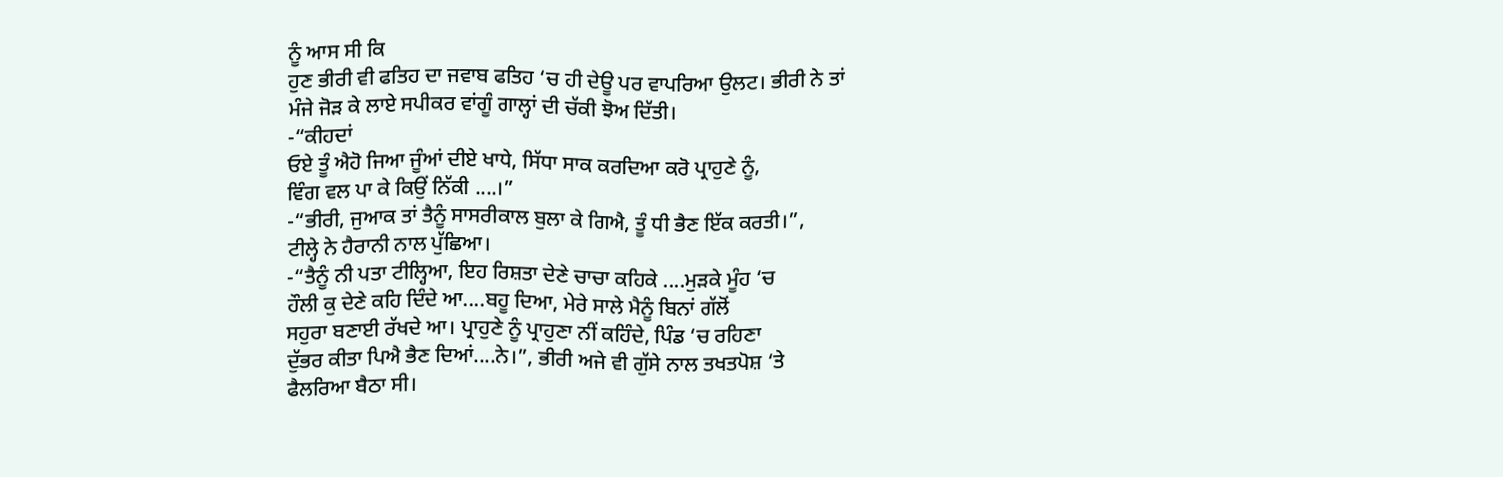ਨੂੰ ਆਸ ਸੀ ਕਿ
ਹੁਣ ਭੀਰੀ ਵੀ ਫਤਿਹ ਦਾ ਜਵਾਬ ਫਤਿਹ ‘ਚ ਹੀ ਦੇਊ ਪਰ ਵਾਪਰਿਆ ਉਲਟ। ਭੀਰੀ ਨੇ ਤਾਂ
ਮੰਜੇ ਜੋੜ ਕੇ ਲਾਏ ਸਪੀਕਰ ਵਾਂਗੂੰ ਗਾਲ੍ਹਾਂ ਦੀ ਚੱਕੀ ਝੋਅ ਦਿੱਤੀ।
-“ਕੀਹਦਾਂ
ਓਏ ਤੂੰ ਐਹੋ ਜਿਆ ਜੂੰਆਂ ਦੀਏ ਖਾਧੇ, ਸਿੱਧਾ ਸਾਕ ਕਰਦਿਆ ਕਰੋ ਪ੍ਰਾਹੁਣੇ ਨੂੰ,
ਵਿੰਗ ਵਲ ਪਾ ਕੇ ਕਿਉਂ ਨਿੱਕੀ ....।”
-“ਭੀਰੀ, ਜੁਆਕ ਤਾਂ ਤੈਨੂੰ ਸਾਸਰੀਕਾਲ ਬੁਲਾ ਕੇ ਗਿਐ, ਤੂੰ ਧੀ ਭੈਣ ਇੱਕ ਕਰਤੀ।”,
ਟੀਲ੍ਹੇ ਨੇ ਹੈਰਾਨੀ ਨਾਲ ਪੁੱਛਿਆ।
-“ਤੈਨੂੰ ਨੀ ਪਤਾ ਟੀਲ੍ਹਿਆ, ਇਹ ਰਿਸ਼ਤਾ ਦੇਣੇ ਚਾਚਾ ਕਹਿਕੇ ....ਮੁੜਕੇ ਮੂੰਹ ‘ਚ
ਹੌਲੀ ਕੁ ਦੇਣੇ ਕਹਿ ਦਿੰਦੇ ਆ....ਬਹੂ ਦਿਆ, ਮੇਰੇ ਸਾਲੇ ਮੈਨੂੰ ਬਿਨਾਂ ਗੱਲੋਂ
ਸਹੁਰਾ ਬਣਾਈ ਰੱਖਦੇ ਆ। ਪ੍ਰਾਹੁਣੇ ਨੂੰ ਪ੍ਰਾਹੁਣਾ ਨੀਂ ਕਹਿੰਦੇ, ਪਿੰਡ ‘ਚ ਰਹਿਣਾ
ਦੁੱਭਰ ਕੀਤਾ ਪਿਐ ਭੈਣ ਦਿਆਂ....ਨੇ।”, ਭੀਰੀ ਅਜੇ ਵੀ ਗੁੱਸੇ ਨਾਲ ਤਖਤਪੋਸ਼ ‘ਤੇ
ਫੈਲਰਿਆ ਬੈਠਾ ਸੀ।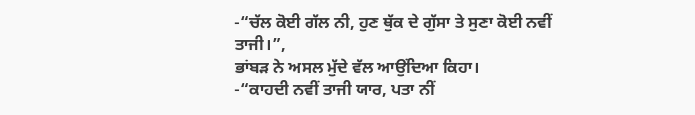-“ਚੱਲ ਕੋਈ ਗੱਲ ਨੀ, ਹੁਣ ਥੁੱਕ ਦੇ ਗੁੱਸਾ ਤੇ ਸੁਣਾ ਕੋਈ ਨਵੀਂ ਤਾਜੀ।”,
ਭਾਂਬੜ ਨੇ ਅਸਲ ਮੁੱਦੇ ਵੱਲ ਆਉਂਦਿਆ ਕਿਹਾ।
-“ਕਾਹਦੀ ਨਵੀਂ ਤਾਜੀ ਯਾਰ, ਪਤਾ ਨੀਂ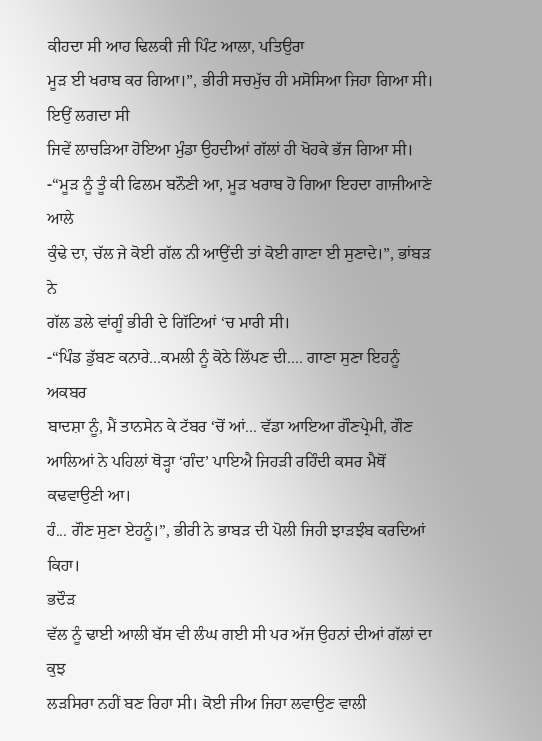ਕੀਹਦਾ ਸੀ ਆਹ ਢਿਲਕੀ ਜੀ ਪਿੰਟ ਆਲਾ, ਪਤਿਉਰਾ
ਮੂੜ ਈ ਖਰਾਬ ਕਰ ਗਿਆ।”, ਭੀਰੀ ਸਚਮੁੱਚ ਹੀ ਮਸੋਸਿਆ ਜਿਹਾ ਗਿਆ ਸੀ। ਇਉਂ ਲਗਦਾ ਸੀ
ਜਿਵੇਂ ਲਾਚੜਿਆ ਹੋਇਆ ਮੁੰਡਾ ਉਹਦੀਆਂ ਗੱਲਾਂ ਹੀ ਖੋਹਕੇ ਭੱਜ ਗਿਆ ਸੀ।
-“ਮੂੜ ਨੂੰ ਤੂੰ ਕੀ ਫਿਲਮ ਬਨੌਣੀ ਆ, ਮੂੜ ਖਰਾਬ ਹੋ ਗਿਆ ਇਹਦਾ ਗਾਜੀਆਣੇ ਆਲੇ
ਕੁੰਢੇ ਦਾ, ਚੱਲ ਜੇ ਕੋਈ ਗੱਲ ਨੀ ਆਉਂਦੀ ਤਾਂ ਕੋਈ ਗਾਣਾ ਈ ਸੁਣਾਦੇ।”, ਭਾਂਬੜ ਨੇ
ਗੱਲ ਡਲੇ ਵਾਂਗੂੰ ਭੀਰੀ ਦੇ ਗਿੱਟਿਆਂ ‘ਚ ਮਾਰੀ ਸੀ।
-“ਪਿੰਡ ਡੁੱਬਣ ਕਨਾਰੇ...ਕਮਲੀ ਨੂੰ ਕੋਠੇ ਲਿੱਪਣ ਦੀ.... ਗਾਣਾ ਸੁਣਾ ਇਹਨੂੰ ਅਕਬਰ
ਬਾਦਸ਼ਾ ਨੂੰ, ਮੈਂ ਤਾਨਸੇਨ ਕੇ ਟੱਬਰ ‘ਚੋਂ ਆਂ... ਵੱਡਾ ਆਇਆ ਗੌਣਪ੍ਰੇਮੀ, ਗੌਣ
ਆਲਿਆਂ ਨੇ ਪਹਿਲਾਂ ਥੋੜ੍ਹਾ ‘ਗੰਦ’ ਪਾਇਐ ਜਿਹੜੀ ਰਹਿੰਦੀ ਕਸਰ ਮੈਥੋਂ ਕਢਵਾਉਣੀ ਆ।
ਹੰ... ਗੌਣ ਸੁਣਾ ਏਹਨੂੰ।”, ਭੀਰੀ ਨੇ ਭਾਬੜ ਦੀ ਪੋਲੀ ਜਿਹੀ ਝਾੜਝੰਬ ਕਰਦਿਆਂ
ਕਿਹਾ।
ਭਦੌੜ
ਵੱਲ ਨੂੰ ਢਾਈ ਆਲੀ ਬੱਸ ਵੀ ਲੰਘ ਗਈ ਸੀ ਪਰ ਅੱਜ ਉਹਨਾਂ ਦੀਆਂ ਗੱਲਾਂ ਦਾ ਕੁਝ
ਲੜਸਿਰਾ ਨਹੀਂ ਬਣ ਰਿਹਾ ਸੀ। ਕੋਈ ਜੀਅ ਜਿਹਾ ਲਵਾਉਣ ਵਾਲੀ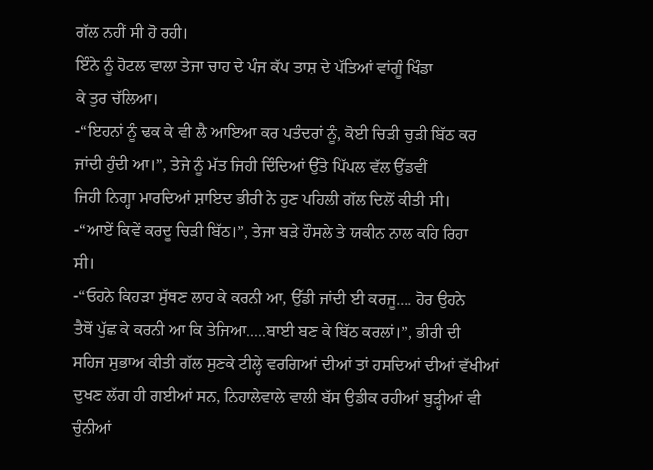ਗੱਲ ਨਹੀਂ ਸੀ ਹੋ ਰਹੀ।
ਇੰਨੇ ਨੂੰ ਹੋਟਲ ਵਾਲਾ ਤੇਜਾ ਚਾਹ ਦੇ ਪੰਜ ਕੱਪ ਤਾਸ਼ ਦੇ ਪੱਤਿਆਂ ਵਾਂਗੂੰ ਖਿੰਡਾ
ਕੇ ਤੁਰ ਚੱਲਿਆ।
-“ਇਹਨਾਂ ਨੂੰ ਢਕ ਕੇ ਵੀ ਲੈ ਆਇਆ ਕਰ ਪਤੰਦਰਾਂ ਨੂੰ, ਕੋਈ ਚਿੜੀ ਚੁੜੀ ਬਿੱਠ ਕਰ
ਜਾਂਦੀ ਹੁੰਦੀ ਆ।”, ਤੇਜੇ ਨੂੰ ਮੱਤ ਜਿਹੀ ਦਿੰਦਿਆਂ ਉੱਤੇ ਪਿੱਪਲ ਵੱਲ ਉੱਡਵੀਂ
ਜਿਹੀ ਨਿਗ੍ਹਾ ਮਾਰਦਿਆਂ ਸ਼ਾਇਦ ਭੀਰੀ ਨੇ ਹੁਣ ਪਹਿਲੀ ਗੱਲ ਦਿਲੋਂ ਕੀਤੀ ਸੀ।
-“ਆਏਂ ਕਿਵੇਂ ਕਰਦੂ ਚਿੜੀ ਬਿੱਠ।”, ਤੇਜਾ ਬੜੇ ਹੌਸਲੇ ਤੇ ਯਕੀਨ ਨਾਲ ਕਹਿ ਰਿਹਾ
ਸੀ।
-“ਓਹਨੇ ਕਿਹੜਾ ਸੁੱਥਣ ਲਾਹ ਕੇ ਕਰਨੀ ਆ, ਉੱਡੀ ਜਾਂਦੀ ਈ ਕਰਜੂ.... ਹੋਰ ਉਹਨੇ
ਤੈਥੋਂ ਪੁੱਛ ਕੇ ਕਰਨੀ ਆ ਕਿ ਤੇਜਿਆ.....ਬਾਈ ਬਣ ਕੇ ਬਿੱਠ ਕਰਲਾਂ।”, ਭੀਰੀ ਦੀ
ਸਹਿਜ ਸੁਭਾਅ ਕੀਤੀ ਗੱਲ ਸੁਣਕੇ ਟੀਲ੍ਹੇ ਵਰਗਿਆਂ ਦੀਆਂ ਤਾਂ ਹਸਦਿਆਂ ਦੀਆਂ ਵੱਖੀਆਂ
ਦੁਖਣ ਲੱਗ ਹੀ ਗਈਆਂ ਸਨ, ਨਿਹਾਲੇਵਾਲੇ ਵਾਲੀ ਬੱਸ ਉਡੀਕ ਰਹੀਆਂ ਬੁੜ੍ਹੀਆਂ ਵੀ
ਚੁੰਨੀਆਂ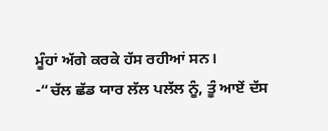ਮੂੰਹਾਂ ਅੱਗੇ ਕਰਕੇ ਹੱਸ ਰਹੀਆਂ ਸਨ।
-“ਚੱਲ ਛੱਡ ਯਾਰ ਲੱਲ ਪਲੱਲ ਨੂੰ, ਤੂੰ ਆਏਂ ਦੱਸ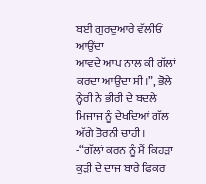ਬਈ ਗੁਰਦੁਆਰੇ ਵੱਲੀਓਂ ਆਉਂਦਾ
ਆਵਦੇ ਆਪ ਨਾਲ ਕੀ ਗੱਲਾਂ ਕਰਦਾ ਆਉਂਦਾ ਸੀ।”, ਭੋਲੇ ਨ੍ਹੇਰੀ ਨੇ ਭੀਰੀ ਦੇ ਬਦਲੇ
ਮਿਜਾਜ ਨੂੰ ਦੇਖਦਿਆਂ ਗੱਲ ਅੱਗੇ ਤੋਰਨੀ ਚਾਹੀ।
-“ਗੱਲਾਂ ਕਰਨ ਨੂੰ ਮੈਂ ਕਿਹੜਾ ਕੁੜੀ ਦੇ ਦਾਜ ਬਾਰੇ ਫਿਕਰ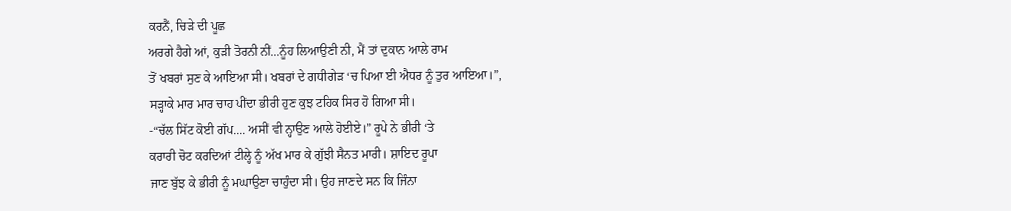ਕਰਨੈਂ, ਚਿੜੇ ਦੀ ਪੂਛ
ਅਰਗੇ ਹੈਗੇ ਆਂ, ਕੁੜੀ ਤੋਰਨੀ ਨੀਂ...ਨੂੰਹ ਲਿਆਉਣੀ ਨੀ, ਮੈਂ ਤਾਂ ਦੁਕਾਨ ਆਲੇ ਰਾਮ
ਤੋਂ ਖਬਰਾਂ ਸੁਣ ਕੇ ਆਇਆ ਸੀ। ਖਬਰਾਂ ਦੇ ਗਧੀਗੇੜ ‘ਚ ਪਿਆ ਈ ਐਧਰ ਨੂੰ ਤੁਰ ਆਇਆ।”,
ਸੜ੍ਹਾਕੇ ਮਾਰ ਮਾਰ ਚਾਹ ਪੀਂਦਾ ਭੀਰੀ ਹੁਣ ਕੁਝ ਟਹਿਕ ਸਿਰ ਹੋ ਗਿਆ ਸੀ।
-“ਚੱਲ ਸਿੱਟ ਕੋਈ ਗੱਪ.... ਅਸੀਂ ਵੀ ਨ੍ਹਾਉਣ ਆਲੇ ਹੋਈਏ।” ਰੂਪੇ ਨੇ ਭੀਰੀ ‘ਤੇ
ਕਰਾਰੀ ਚੋਟ ਕਰਦਿਆਂ ਟੀਲ੍ਹੇ ਨੂੰ ਅੱਖ ਮਾਰ ਕੇ ਗੁੱਝੀ ਸੈਨਤ ਮਾਰੀ। ਸ਼ਾਇਦ ਰੂਪਾ
ਜਾਣ ਬੁੱਝ ਕੇ ਭੀਰੀ ਨੂੰ ਮਘਾਉਣਾ ਚਾਹੁੰਦਾ ਸੀ। ਉਹ ਜਾਣਦੇ ਸਨ ਕਿ ਜਿੰਨਾ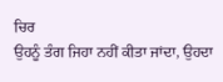ਚਿਰ
ਉਹਨੂੰ ਤੰਗ ਜਿਹਾ ਨਹੀਂ ਕੀਤਾ ਜਾਂਦਾ, ਉਹਦਾ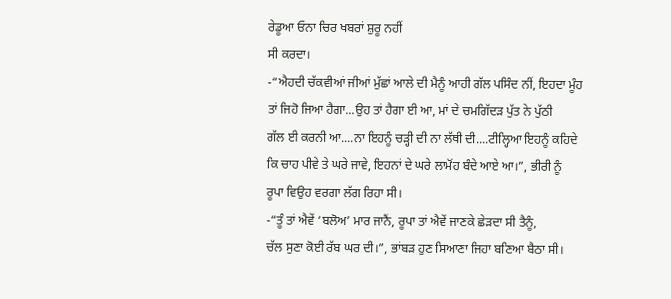ਰੇਡੂਆ ਓਨਾ ਚਿਰ ਖਬਰਾਂ ਸ਼ੁਰੂ ਨਹੀਂ
ਸੀ ਕਰਦਾ।
-“ਐਹਦੀ ਚੱਕਵੀਆਂ ਜੀਆਂ ਮੁੱਛਾਂ ਆਲੇ ਦੀ ਮੈਨੂੰ ਆਹੀ ਗੱਲ ਪਸਿੰਦ ਨੀਂ, ਇਹਦਾ ਮੂੰਹ
ਤਾਂ ਜਿਹੋ ਜਿਆ ਹੈਗਾ...ਉਹ ਤਾਂ ਹੈਗਾ ਈ ਆ, ਮਾਂ ਦੇ ਚਮਗਿੱਦੜ ਪੁੱਤ ਨੇ ਪੁੱਠੀ
ਗੱਲ ਈ ਕਰਨੀ ਆ....ਨਾ ਇਹਨੂੰ ਚੜ੍ਹੀ ਦੀ ਨਾ ਲੱਥੀ ਦੀ....ਟੀਲ੍ਹਿਆ ਇਹਨੂੰ ਕਹਿਦੇ
ਕਿ ਚਾਹ ਪੀਵੇ ਤੇ ਘਰੇ ਜਾਵੇ, ਇਹਨਾਂ ਦੇ ਘਰੇ ਲਾਮੋਂਹ ਬੰਦੇ ਆਏ ਆ।”, ਭੀਰੀ ਨੂੰ
ਰੂਪਾ ਵਿਉਹ ਵਰਗਾ ਲੱਗ ਰਿਹਾ ਸੀ।
-“ਤੂੰ ਤਾਂ ਐਵੇਂ ‘ਬਲੋਅ’ ਮਾਰ ਜਾਨੈਂ, ਰੂਪਾ ਤਾਂ ਐਵੇਂ ਜਾਣਕੇ ਛੇੜਦਾ ਸੀ ਤੈਨੂੰ,
ਚੱਲ ਸੁਣਾ ਕੋਈ ਰੱਬ ਘਰ ਦੀ।”, ਭਾਂਬੜ ਹੁਣ ਸਿਆਣਾ ਜਿਹਾ ਬਣਿਆ ਬੈਠਾ ਸੀ।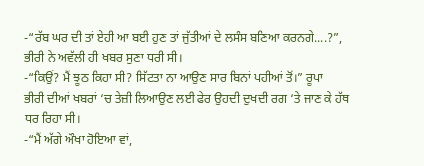-“ਰੱਬ ਘਰ ਦੀ ਤਾਂ ਏਹੀ ਆ ਬਈ ਹੁਣ ਤਾਂ ਜੁੱਤੀਆਂ ਦੇ ਲਸੰਸ ਬਣਿਆ ਕਰਨਗੇ....?”,
ਭੀਰੀ ਨੇ ਅਵੱਲੀ ਹੀ ਖਬਰ ਸੁਣਾ ਧਰੀ ਸੀ।
-“ਕਿਉਂ? ਮੈਂ ਝੂਠ ਕਿਹਾ ਸੀ? ਸਿੱਟਤਾ ਨਾ ਆਉਣ ਸਾਰ ਬਿਨਾਂ ਪਹੀਆਂ ਤੋਂ।” ਰੂਪਾ
ਭੀਰੀ ਦੀਆਂ ਖਬਰਾਂ ‘ਚ ਤੇਜ਼ੀ ਲਿਆਉਣ ਲਈ ਫੇਰ ਉਹਦੀ ਦੁਖਦੀ ਰਗ ‘ਤੇ ਜਾਣ ਕੇ ਹੱਥ
ਧਰ ਰਿਹਾ ਸੀ।
-“ਮੈਂ ਅੱਗੇ ਔਖਾ ਹੋਇਆ ਵਾਂ,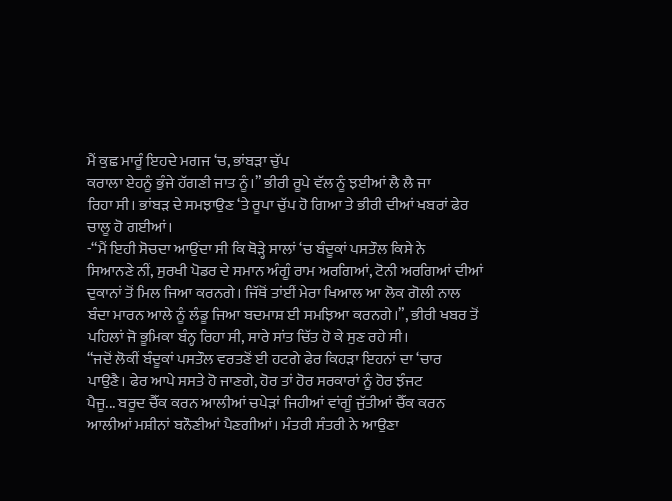ਮੈਂ ਕੁਛ ਮਾਰੂੰ ਇਹਦੇ ਮਗਜ ‘ਚ, ਭਾਂਬੜਾ ਚੁੱਪ
ਕਰਾਲਾ ਏਹਨੂੰ ਭੁੰਜੇ ਹੱਗਣੀ ਜਾਤ ਨੂੰ।” ਭੀਰੀ ਰੂਪੇ ਵੱਲ ਨੂੰ ਝਈਆਂ ਲੈ ਲੈ ਜਾ
ਰਿਹਾ ਸੀ। ਭਾਂਬੜ ਦੇ ਸਮਝਾਉਣ ‘ਤੇ ਰੂਪਾ ਚੁੱਪ ਹੋ ਗਿਆ ਤੇ ਭੀਰੀ ਦੀਆਂ ਖਬਰਾਂ ਫੇਰ
ਚਾਲੂ ਹੋ ਗਈਆਂ।
-“ਮੈਂ ਇਹੀ ਸੋਚਦਾ ਆਉਂਦਾ ਸੀ ਕਿ ਥੋੜ੍ਹੇ ਸਾਲਾਂ ‘ਚ ਬੰਦੂਕਾਂ ਪਸਤੌਲ ਕਿਸੇ ਨੇ
ਸਿਆਨਣੇ ਨੀਂ, ਸੁਰਖੀ ਪੋਡਰ ਦੇ ਸਮਾਨ ਅੰਗੂੰ ਰਾਮ ਅਰਗਿਆਂ, ਟੋਨੀ ਅਰਗਿਆਂ ਦੀਆਂ
ਦੁਕਾਨਾਂ ਤੋਂ ਮਿਲ ਜਿਆ ਕਰਨਗੇ। ਜਿੱਥੋਂ ਤਾਂਈਂ ਮੇਰਾ ਖਿਆਲ ਆ ਲੋਕ ਗੋਲੀ ਨਾਲ
ਬੰਦਾ ਮਾਰਨ ਆਲੇ ਨੂੰ ਲੰਡੂ ਜਿਆ ਬਦਮਾਸ਼ ਈ ਸਮਝਿਆ ਕਰਨਗੇ।”, ਭੀਰੀ ਖਬਰ ਤੋਂ
ਪਹਿਲਾਂ ਜੋ ਭੂਮਿਕਾ ਬੰਨ੍ਹ ਰਿਹਾ ਸੀ, ਸਾਰੇ ਸਾਂਤ ਚਿੱਤ ਹੋ ਕੇ ਸੁਣ ਰਹੇ ਸੀ।
“ਜਦੋਂ ਲੋਕੀਂ ਬੰਦੂਕਾਂ ਪਸਤੌਲ ਵਰਤਣੋਂ ਈ ਹਟਗੇ ਫੇਰ ਕਿਹੜਾ ਇਹਨਾਂ ਦਾ ‘ਚਾਰ
ਪਾਉਣੈ। ਫੇਰ ਆਪੇ ਸਸਤੇ ਹੋ ਜਾਣਗੇ, ਹੋਰ ਤਾਂ ਹੋਰ ਸਰਕਾਰਾਂ ਨੂੰ ਹੋਰ ਝੰਜਟ
ਪੈਜੂ... ਬਰੂਦ ਚੈੱਕ ਕਰਨ ਆਲੀਆਂ ਚਪੇੜਾਂ ਜਿਹੀਆਂ ਵਾਂਗੂੰ ਜੁੱਤੀਆਂ ਚੈੱਕ ਕਰਨ
ਆਲੀਆਂ ਮਸ਼ੀਨਾਂ ਬਨੌਣੀਆਂ ਪੈਣਗੀਆਂ। ਮੰਤਰੀ ਸੰਤਰੀ ਨੇ ਆਉਣਾ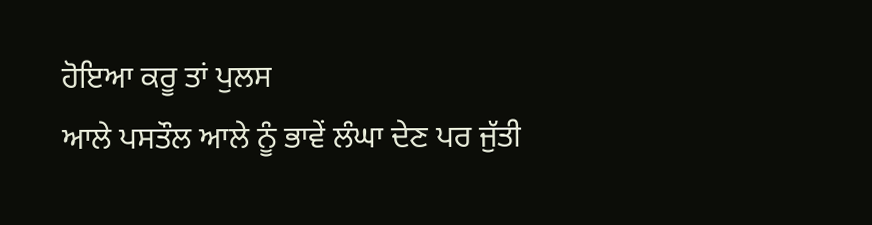ਹੋਇਆ ਕਰੂ ਤਾਂ ਪੁਲਸ
ਆਲੇ ਪਸਤੌਲ ਆਲੇ ਨੂੰ ਭਾਵੇਂ ਲੰਘਾ ਦੇਣ ਪਰ ਜੁੱਤੀ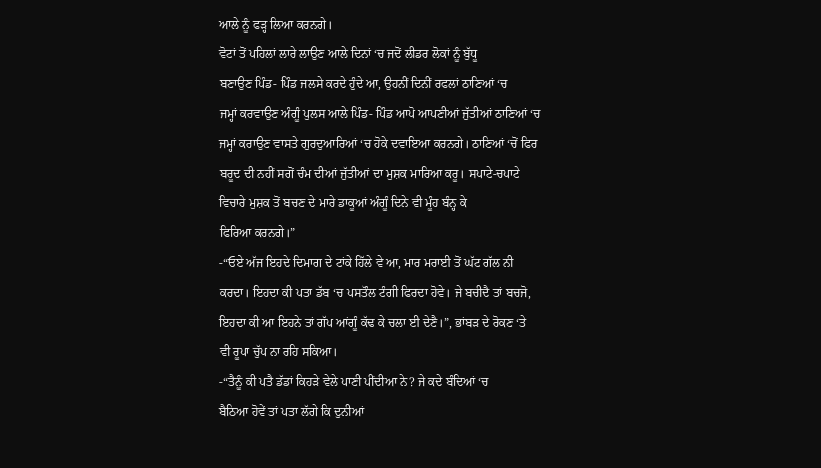ਆਲੇ ਨੂੰ ਫੜ੍ਹ ਲਿਆ ਕਰਨਗੇ।
ਵੋਟਾਂ ਤੋਂ ਪਹਿਲਾਂ ਲਾਰੇ ਲਾਉਣ ਆਲੇ ਦਿਨਾਂ ‘ਚ ਜਦੋਂ ਲੀਡਰ ਲੋਕਾਂ ਨੂੰ ਬੁੱਧੂ
ਬਣਾਉਣ ਪਿੰਡ- ਪਿੰਡ ਜਲਸੇ ਕਰਦੇ ਹੁੰਦੇ ਆ, ਉਹਨੀਂ ਦਿਨੀਂ ਰਫਲਾਂ ਠਾਣਿਆਂ ‘ਚ
ਜਮ੍ਹਾਂ ਕਰਵਾਉਣ ਅੰਗੂੰ ਪੁਲਸ ਆਲੇ ਪਿੰਡ- ਪਿੰਡ ਆਪੋ ਆਪਣੀਆਂ ਜੁੱਤੀਆਂ ਠਾਣਿਆਂ ‘ਚ
ਜਮ੍ਹਾਂ ਕਰਾਉਣ ਵਾਸਤੇ ਗੁਰਦੁਆਰਿਆਂ ‘ਚ ਹੋਕੇ ਦਵਾਇਆ ਕਰਨਗੇ। ਠਾਣਿਆਂ ‘ਚੋਂ ਫਿਰ
ਬਰੂਦ ਦੀ ਨਹੀਂ ਸਗੋਂ ਚੰਮ ਦੀਆਂ ਜੁੱਤੀਆਂ ਦਾ ਮੁਸ਼ਕ ਮਾਰਿਆ ਕਰੂ। ਸਪਾਟੇ-ਚਪਾਟੇ
ਵਿਚਾਰੇ ਮੁਸ਼ਕ ਤੋਂ ਬਚਣ ਦੇ ਮਾਰੇ ਡਾਕੂਆਂ ਅੰਗੂੰ ਦਿਨੇ ਵੀ ਮੂੰਹ ਬੰਨ੍ਹ ਕੇ
ਫਿਰਿਆ ਕਰਨਗੇ।”
-“ਓਏ ਅੱਜ ਇਹਦੇ ਦਿਮਾਗ ਦੇ ਟਾਂਕੇ ਹਿੱਲੇ ਵੇ ਆ, ਮਾਰ ਮਰਾਈ ਤੋਂ ਘੱਟ ਗੱਲ ਨੀ
ਕਰਦਾ। ਇਹਦਾ ਕੀ ਪਤਾ ਡੱਬ ‘ਚ ਪਸਤੌਲ ਟੰਗੀ ਫਿਰਦਾ ਹੋਵੇ। ਜੇ ਬਚੀਦੈ ਤਾਂ ਬਚਜੋ,
ਇਹਦਾ ਕੀ ਆ ਇਹਨੇ ਤਾਂ ਗੱਪ ਆਂਗੂੰ ਕੱਢ ਕੇ ਚਲਾ ਈ ਦੇਣੈ।”, ਭਾਂਬੜ ਦੇ ਰੋਕਣ ‘ਤੇ
ਵੀ ਰੂਪਾ ਚੁੱਪ ਨਾ ਰਹਿ ਸਕਿਆ।
-“ਤੈਨੂੰ ਕੀ ਪਤੈ ਡੱਡਾਂ ਕਿਹੜੇ ਵੇਲੇ ਪਾਣੀ ਪੀਂਦੀਆ ਨੇ? ਜੇ ਕਦੇ ਬੰਦਿਆਂ ‘ਚ
ਬੈਠਿਆ ਹੋਵੇਂ ਤਾਂ ਪਤਾ ਲੱਗੇ ਕਿ ਦੁਨੀਆਂ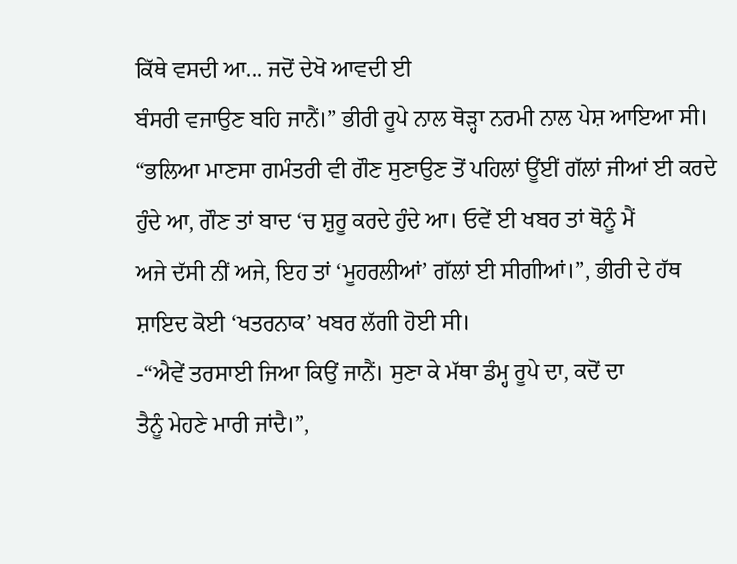ਕਿੱਥੇ ਵਸਦੀ ਆ... ਜਦੋਂ ਦੇਖੋ ਆਵਦੀ ਈ
ਬੰਸਰੀ ਵਜਾਉਣ ਬਹਿ ਜਾਨੈਂ।” ਭੀਰੀ ਰੂਪੇ ਨਾਲ ਥੋੜ੍ਹਾ ਨਰਮੀ ਨਾਲ ਪੇਸ਼ ਆਇਆ ਸੀ।
“ਭਲਿਆ ਮਾਣਸਾ ਗਮੰਤਰੀ ਵੀ ਗੌਣ ਸੁਣਾਉਣ ਤੋਂ ਪਹਿਲਾਂ ਊਂਈਂ ਗੱਲਾਂ ਜੀਆਂ ਈ ਕਰਦੇ
ਹੁੰਦੇ ਆ, ਗੌਣ ਤਾਂ ਬਾਦ ‘ਚ ਸ਼ੁਰੂ ਕਰਦੇ ਹੁੰਦੇ ਆ। ਓਵੇਂ ਈ ਖਬਰ ਤਾਂ ਥੋਨੂੰ ਮੈਂ
ਅਜੇ ਦੱਸੀ ਨੀਂ ਅਜੇ, ਇਹ ਤਾਂ ‘ਮੂਹਰਲੀਆਂ’ ਗੱਲਾਂ ਈ ਸੀਗੀਆਂ।”, ਭੀਰੀ ਦੇ ਹੱਥ
ਸ਼ਾਇਦ ਕੋਈ ‘ਖਤਰਨਾਕ’ ਖਬਰ ਲੱਗੀ ਹੋਈ ਸੀ।
-“ਐਵੇਂ ਤਰਸਾਈ ਜਿਆ ਕਿਉਂ ਜਾਨੈਂ। ਸੁਣਾ ਕੇ ਮੱਥਾ ਡੰਮ੍ਹ ਰੂਪੇ ਦਾ, ਕਦੋਂ ਦਾ
ਤੈਨੂੰ ਮੇਹਣੇ ਮਾਰੀ ਜਾਂਦੈ।”,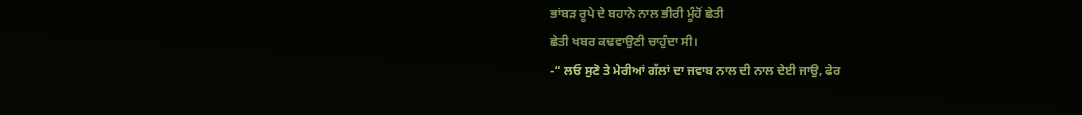ਭਾਂਬੜ ਰੂਪੇ ਦੇ ਬਹਾਨੇ ਨਾਲ ਭੀਰੀ ਮੂੰਹੋਂ ਛੇਤੀ
ਛੇਤੀ ਖਬਰ ਕਢਵਾਉਣੀ ਚਾਹੁੰਦਾ ਸੀ।
-“ ਲਓ ਸੁਣੋ ਤੇ ਮੇਰੀਆਂ ਗੱਲਾਂ ਦਾ ਜਵਾਬ ਨਾਲ ਦੀ ਨਾਲ ਦੇਈ ਜਾਉ, ਫੇਰ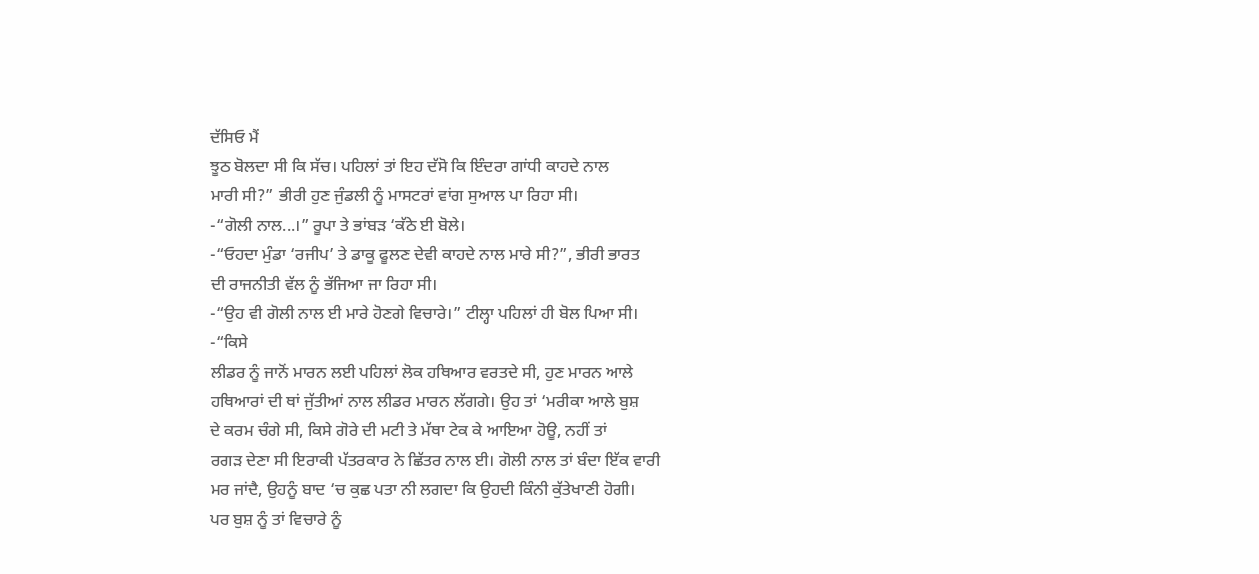ਦੱਸਿਓ ਮੈਂ
ਝੂਠ ਬੋਲਦਾ ਸੀ ਕਿ ਸੱਚ। ਪਹਿਲਾਂ ਤਾਂ ਇਹ ਦੱਸੋ ਕਿ ਇੰਦਰਾ ਗਾਂਧੀ ਕਾਹਦੇ ਨਾਲ
ਮਾਰੀ ਸੀ?” ਭੀਰੀ ਹੁਣ ਜੁੰਡਲੀ ਨੂੰ ਮਾਸਟਰਾਂ ਵਾਂਗ ਸੁਆਲ ਪਾ ਰਿਹਾ ਸੀ।
-“ਗੋਲੀ ਨਾਲ...।” ਰੂਪਾ ਤੇ ਭਾਂਬੜ ‘ਕੱਠੇ ਈ ਬੋਲੇ।
-“ਓਹਦਾ ਮੁੰਡਾ ‘ਰਜੀਪ’ ਤੇ ਡਾਕੂ ਫੂਲਣ ਦੇਵੀ ਕਾਹਦੇ ਨਾਲ ਮਾਰੇ ਸੀ?”, ਭੀਰੀ ਭਾਰਤ
ਦੀ ਰਾਜਨੀਤੀ ਵੱਲ ਨੂੰ ਭੱਜਿਆ ਜਾ ਰਿਹਾ ਸੀ।
-“ਉਹ ਵੀ ਗੋਲੀ ਨਾਲ ਈ ਮਾਰੇ ਹੋਣਗੇ ਵਿਚਾਰੇ।” ਟੀਲ੍ਹਾ ਪਹਿਲਾਂ ਹੀ ਬੋਲ ਪਿਆ ਸੀ।
-“ਕਿਸੇ
ਲੀਡਰ ਨੂੰ ਜਾਨੋਂ ਮਾਰਨ ਲਈ ਪਹਿਲਾਂ ਲੋਕ ਹਥਿਆਰ ਵਰਤਦੇ ਸੀ, ਹੁਣ ਮਾਰਨ ਆਲੇ
ਹਥਿਆਰਾਂ ਦੀ ਥਾਂ ਜੁੱਤੀਆਂ ਨਾਲ ਲੀਡਰ ਮਾਰਨ ਲੱਗਗੇ। ਉਹ ਤਾਂ ‘ਮਰੀਕਾ ਆਲੇ ਬੁਸ਼
ਦੇ ਕਰਮ ਚੰਗੇ ਸੀ, ਕਿਸੇ ਗੋਰੇ ਦੀ ਮਟੀ ਤੇ ਮੱਥਾ ਟੇਕ ਕੇ ਆਇਆ ਹੋਊ, ਨਹੀਂ ਤਾਂ
ਰਗੜ ਦੇਣਾ ਸੀ ਇਰਾਕੀ ਪੱਤਰਕਾਰ ਨੇ ਛਿੱਤਰ ਨਾਲ ਈ। ਗੋਲੀ ਨਾਲ ਤਾਂ ਬੰਦਾ ਇੱਕ ਵਾਰੀ
ਮਰ ਜਾਂਦੈ, ਉਹਨੂੰ ਬਾਦ ‘ਚ ਕੁਛ ਪਤਾ ਨੀ ਲਗਦਾ ਕਿ ਉਹਦੀ ਕਿੰਨੀ ਕੁੱਤੇਖਾਣੀ ਹੋਗੀ।
ਪਰ ਬੁਸ਼ ਨੂੰ ਤਾਂ ਵਿਚਾਰੇ ਨੂੰ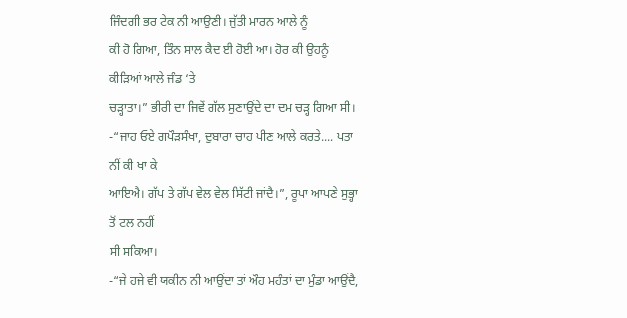ਜਿੰਦਗੀ ਭਰ ਟੇਕ ਨੀ ਆਉਣੀ। ਜੁੱਤੀ ਮਾਰਨ ਆਲੇ ਨੂੰ
ਕੀ ਹੋ ਗਿਆ, ਤਿੰਨ ਸਾਲ ਕੈਦ ਈ ਹੋਈ ਆ। ਹੋਰ ਕੀ ਉਹਨੂੰ ਕੀੜਿਆਂ ਆਲੇ ਜੰਡ ‘ਤੇ
ਚੜ੍ਹਾਤਾ।” ਭੀਰੀ ਦਾ ਜਿਵੇਂ ਗੱਲ ਸੁਣਾਉਂਦੇ ਦਾ ਦਮ ਚੜ੍ਹ ਗਿਆ ਸੀ।
-“ਜਾਹ ਓਏ ਗਪੌੜਸੰਖਾ, ਦੁਬਾਰਾ ਚਾਹ ਪੀਣ ਆਲੇ ਕਰਤੇ.... ਪਤਾ ਨੀਂ ਕੀ ਖਾ ਕੇ
ਆਇਐ। ਗੱਪ ਤੇ ਗੱਪ ਵੇਲ ਵੇਲ ਸਿੱਟੀ ਜਾਂਦੈ।”, ਰੂਪਾ ਆਪਣੇ ਸੁਭ੍ਹਾ ਤੋਂ ਟਲ ਨਹੀਂ
ਸੀ ਸਕਿਆ।
-“ਜੇ ਹਜੇ ਵੀ ਯਕੀਨ ਨੀ ਆਉਂਦਾ ਤਾਂ ਔਹ ਮਹੰਤਾਂ ਦਾ ਮੁੰਡਾ ਆਉਂਦੈ,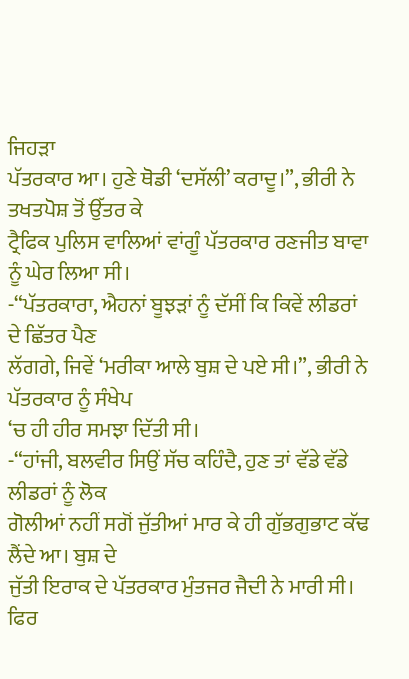ਜਿਹੜਾ
ਪੱਤਰਕਾਰ ਆ। ਹੁਣੇ ਥੋਡੀ ‘ਦਸੱਲੀ’ ਕਰਾਦੂ।”, ਭੀਰੀ ਨੇ ਤਖਤਪੋਸ਼ ਤੋਂ ਉੱਤਰ ਕੇ
ਟ੍ਰੈਫਿਕ ਪੁਲਿਸ ਵਾਲਿਆਂ ਵਾਂਗੂੰ ਪੱਤਰਕਾਰ ਰਣਜੀਤ ਬਾਵਾ ਨੂੰ ਘੇਰ ਲਿਆ ਸੀ।
-“ਪੱਤਰਕਾਰਾ, ਐਹਨਾਂ ਬੂਝੜਾਂ ਨੂੰ ਦੱਸੀਂ ਕਿ ਕਿਵੇਂ ਲੀਡਰਾਂ ਦੇ ਛਿੱਤਰ ਪੈਣ
ਲੱਗਗੇ, ਜਿਵੇਂ ‘ਮਰੀਕਾ ਆਲੇ ਬੁਸ਼ ਦੇ ਪਏ ਸੀ।”, ਭੀਰੀ ਨੇ ਪੱਤਰਕਾਰ ਨੂੰ ਸੰਖੇਪ
‘ਚ ਹੀ ਹੀਰ ਸਮਝਾ ਦਿੱਤੀ ਸੀ।
-“ਹਾਂਜੀ, ਬਲਵੀਰ ਸਿਉਂ ਸੱਚ ਕਹਿੰਦੈ, ਹੁਣ ਤਾਂ ਵੱਡੇ ਵੱਡੇ ਲੀਡਰਾਂ ਨੂੰ ਲੋਕ
ਗੋਲੀਆਂ ਨਹੀਂ ਸਗੋਂ ਜੁੱਤੀਆਂ ਮਾਰ ਕੇ ਹੀ ਗੁੱਭਗੁਭਾਟ ਕੱਢ ਲੈਂਦੇ ਆ। ਬੁਸ਼ ਦੇ
ਜੁੱਤੀ ਇਰਾਕ ਦੇ ਪੱਤਰਕਾਰ ਮੁੰਤਜਰ ਜੈਦੀ ਨੇ ਮਾਰੀ ਸੀ। ਫਿਰ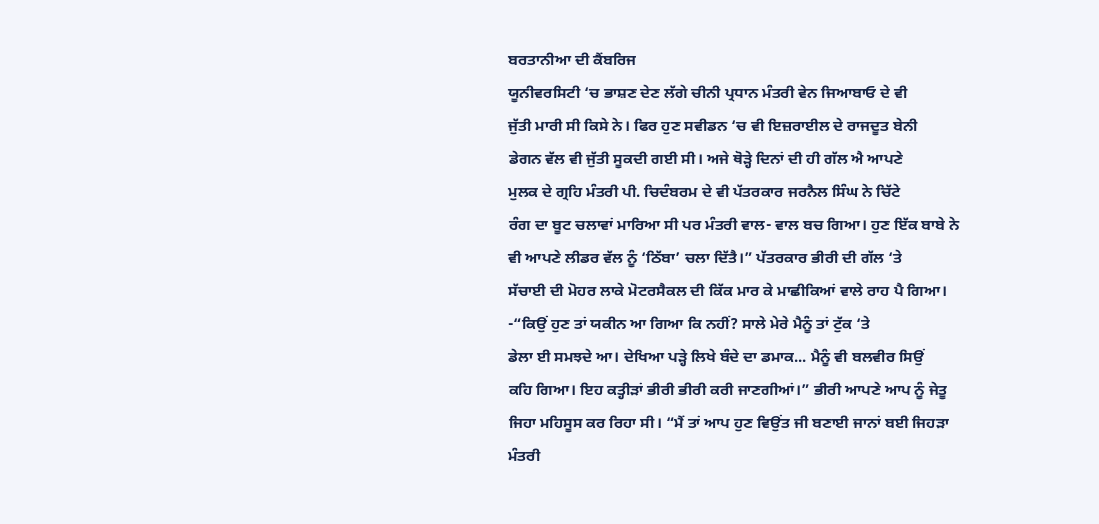ਬਰਤਾਨੀਆ ਦੀ ਕੈਂਬਰਿਜ
ਯੂਨੀਵਰਸਿਟੀ ‘ਚ ਭਾਸ਼ਣ ਦੇਣ ਲੱਗੇ ਚੀਨੀ ਪ੍ਰਧਾਨ ਮੰਤਰੀ ਵੇਨ ਜਿਆਬਾਓ ਦੇ ਵੀ
ਜੁੱਤੀ ਮਾਰੀ ਸੀ ਕਿਸੇ ਨੇ। ਫਿਰ ਹੁਣ ਸਵੀਡਨ ‘ਚ ਵੀ ਇਜ਼ਰਾਈਲ ਦੇ ਰਾਜਦੂਤ ਬੇਨੀ
ਡੇਗਨ ਵੱਲ ਵੀ ਜੁੱਤੀ ਸੂਕਦੀ ਗਈ ਸੀ। ਅਜੇ ਥੋੜ੍ਹੇ ਦਿਨਾਂ ਦੀ ਹੀ ਗੱਲ ਐ ਆਪਣੇ
ਮੁਲਕ ਦੇ ਗ੍ਰਹਿ ਮੰਤਰੀ ਪੀ. ਚਿਦੰਬਰਮ ਦੇ ਵੀ ਪੱਤਰਕਾਰ ਜਰਨੈਲ ਸਿੰਘ ਨੇ ਚਿੱਟੇ
ਰੰਗ ਦਾ ਬੂਟ ਚਲਾਵਾਂ ਮਾਰਿਆ ਸੀ ਪਰ ਮੰਤਰੀ ਵਾਲ- ਵਾਲ ਬਚ ਗਿਆ। ਹੁਣ ਇੱਕ ਬਾਬੇ ਨੇ
ਵੀ ਆਪਣੇ ਲੀਡਰ ਵੱਲ ਨੂੰ ‘ਠਿੱਬਾ’ ਚਲਾ ਦਿੱਤੈ।” ਪੱਤਰਕਾਰ ਭੀਰੀ ਦੀ ਗੱਲ ‘ਤੇ
ਸੱਚਾਈ ਦੀ ਮੋਹਰ ਲਾਕੇ ਮੋਟਰਸੈਕਲ ਦੀ ਕਿੱਕ ਮਾਰ ਕੇ ਮਾਛੀਕਿਆਂ ਵਾਲੇ ਰਾਹ ਪੈ ਗਿਆ।
-“ਕਿਉਂ ਹੁਣ ਤਾਂ ਯਕੀਨ ਆ ਗਿਆ ਕਿ ਨਹੀਂ? ਸਾਲੇ ਮੇਰੇ ਮੈਨੂੰ ਤਾਂ ਟੁੱਕ ‘ਤੇ
ਡੇਲਾ ਈ ਸਮਝਦੇ ਆ। ਦੇਖਿਆ ਪੜ੍ਹੇ ਲਿਖੇ ਬੰਦੇ ਦਾ ਡਮਾਕ... ਮੈਨੂੰ ਵੀ ਬਲਵੀਰ ਸਿਉਂ
ਕਹਿ ਗਿਆ। ਇਹ ਕਤ੍ਹੀੜਾਂ ਭੀਰੀ ਭੀਰੀ ਕਰੀ ਜਾਣਗੀਆਂ।” ਭੀਰੀ ਆਪਣੇ ਆਪ ਨੂੰ ਜੇਤੂ
ਜਿਹਾ ਮਹਿਸੂਸ ਕਰ ਰਿਹਾ ਸੀ। “ਮੈਂ ਤਾਂ ਆਪ ਹੁਣ ਵਿਉਂਤ ਜੀ ਬਣਾਈ ਜਾਨਾਂ ਬਈ ਜਿਹੜਾ
ਮੰਤਰੀ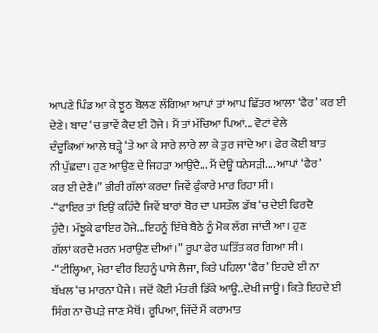ਆਪਣੇ ਪਿੰਡ ਆ ਕੇ ਝੂਠ ਬੋਲਣ ਲੱਗਿਆ ਆਪਾਂ ਤਾਂ ਆਪ ਛਿੱਤਰ ਆਲਾ ‘ਫੈਰ’ ਕਰ ਈ
ਦੇਣੇ। ਬਾਦ ‘ਚ ਭਾਵੇਂ ਕੈਦ ਈ ਹੋਜੇ। ਮੈਂ ਤਾਂ ਮੱਚਿਆ ਪਿਆਂ... ਵੋਟਾਂ ਵੇਲੇ
ਦੰਦੂਕਿਆਂ ਆਲੇ ਥੜ੍ਹੇ ‘ਤੇ ਆ ਕੇ ਸਾਰੇ ਲਾਰੇ ਲਾ ਕੇ ਤੁਰ ਜਾਂਦੇ ਆ। ਫੇਰ ਕੋਈ ਬਾਤ
ਨੀ ਪੁੱਛਦਾ। ਹੁਣ ਆਉਣ ਦੇ ਜਿਹੜਾ ਆਉਂਦੈ... ਮੈਂ ਦੇਊਂ ਧਨੇਸੜੀ.... ਆਪਾਂ ‘ਫੈਰ’
ਕਰ ਈ ਦੇਣੈ।” ਭੀਰੀ ਗੱਲਾਂ ਕਰਦਾ ਜਿਵੇਂ ਫੁੰਕਾਰੇ ਮਾਰ ਰਿਹਾ ਸੀ।
-“ਫਾਇਰ ਤਾਂ ਇਉਂ ਕਹਿੰਦੈ ਜਿਵੇਂ ਬਾਰਾਂ ਬੋਰ ਦਾ ਪਸਤੌਲ ਡੱਬ ‘ਚ ਦੇਈ ਫਿਰਦੈ
ਹੁੰਦੈ। ਮੱਝੂਕੇ ਫਾਇਰ ਹੋਜੇ...ਇਹਨੂੰ ਇੱਥੇ ਬੈਠੇ ਨੂੰ ਮੋਕ ਲੱਗ ਜਾਂਦੀ ਆ। ਹੁਣ
ਗੱਲਾਂ ਕਰਦੈ ਮਰਨ ਮਰਾਉਣ ਦੀਆਂ।” ਰੂਪਾ ਫੇਰ ਘਤਿੱਤ ਕਰ ਗਿਆ ਸੀ।
-“ਟੀਲ੍ਹਿਆ, ਮੇਰਾ ਵੀਰ ਇਹਨੂੰ ਪਾਸੇ ਲੈਜਾ, ਕਿਤੇ ਪਹਿਲਾ ‘ਫੈਰ’ ਇਹਦੇ ਈ ਨਾ
ਬੱਖਲ ‘ਚ ਮਾਰਨਾ ਪੈਜੇ। ਜਦੋਂ ਕੋਈ ਮੰਤਰੀ ਡਿੱਕੇ ਆਊ..ਦੇਖੀ ਜਾਊ। ਕਿਤੇ ਇਹਦੇ ਈ
ਸਿੰਗ ਨਾ ਚੋਪੜੇ ਜਾਣ ਮੈਥੋਂ। ਰੂਪਿਆ, ਜਿੱਦੇਂ ਮੈਂ ਕਰਾਮਾਤ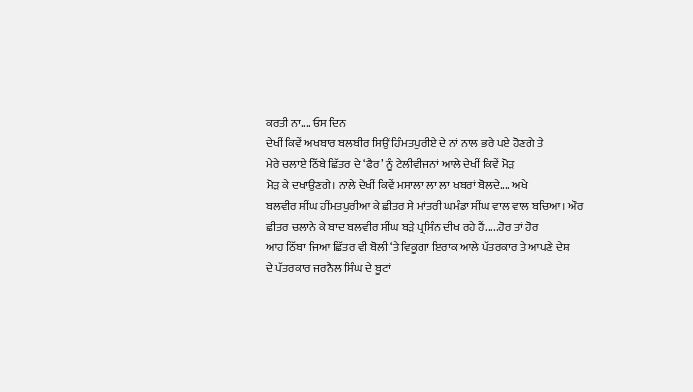ਕਰਤੀ ਨਾ.... ਓਸ ਦਿਨ
ਦੇਖੀਂ ਕਿਵੇਂ ਅਖਬਾਰ ਬਲਬੀਰ ਸਿਉਂ ਹਿੰਮਤਪੁਰੀਏ ਦੇ ਨਾਂ ਨਾਲ ਭਰੇ ਪਏ ਹੋਣਗੇ ਤੇ
ਮੇਰੇ ਚਲਾਏ ਠਿੱਬੇ ਛਿੱਤਰ ਦੇ ‘ਫੈਰ’ ਨੂੰ ਟੇਲੀਵੀਜਨਾਂ ਆਲੇ ਦੇਖੀਂ ਕਿਵੇਂ ਮੋੜ
ਮੋੜ ਕੇ ਦਖਾਉਣਗੇ। ਨਾਲੇ ਦੇਖੀਂ ਕਿਵੇਂ ਮਸਾਲਾ ਲਾ ਲਾ ਖਬਰਾਂ ਬੋਲਦੇ.... ਅਖੇ
ਬਲਵੀਰ ਸੀਂਘ ਹੀਂਮਤਪੁਰੀਆ ਕੇ ਛੀਤਰ ਸੇ ਮਾਂਤਰੀ ਘਮੰਡਾ ਸੀਂਘ ਵਾਲ ਵਾਲ ਬਚਿਆ। ਔਰ
ਛੀਤਰ ਚਲਾਨੇ ਕੇ ਬਾਦ ਬਲਵੀਰ ਸੀਂਘ ਬੜੇ ਪ੍ਰਸਿੰਨ ਦੀਖ ਰਹੇ ਹੈਂ.....ਹੋਰ ਤਾਂ ਹੋਰ
ਆਹ ਠਿੱਬਾ ਜਿਆ ਛਿੱਤਰ ਵੀ ਬੋਲੀ ‘ਤੇ ਵਿਕੂਗਾ ਇਰਾਕ ਆਲੇ ਪੱਤਰਕਾਰ ਤੇ ਆਪਣੇ ਦੇਸ਼
ਦੇ ਪੱਤਰਕਾਰ ਜਰਨੈਲ ਸਿੰਘ ਦੇ ਬੂਟਾਂ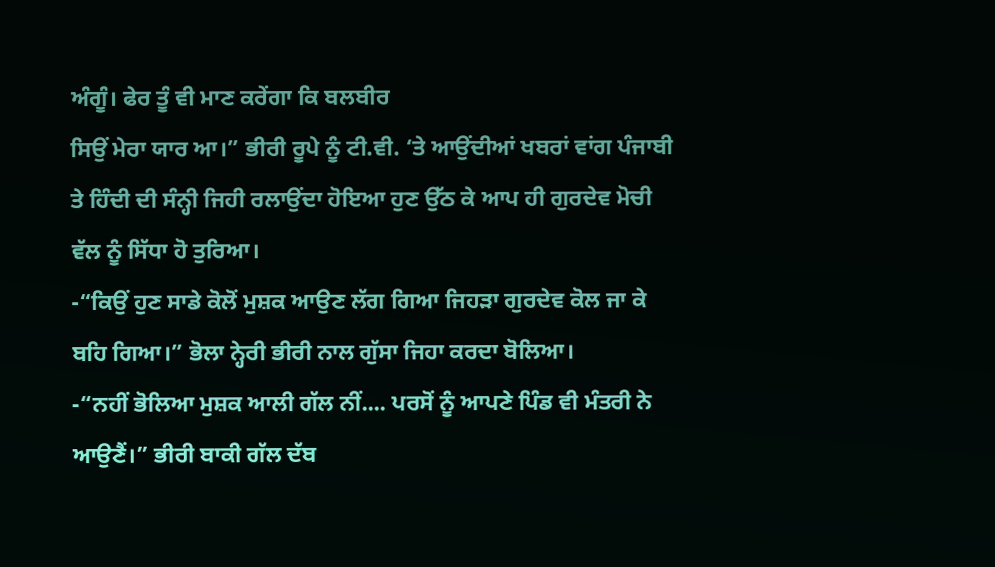ਅੰਗੂੰ। ਫੇਰ ਤੂੰ ਵੀ ਮਾਣ ਕਰੇਂਗਾ ਕਿ ਬਲਬੀਰ
ਸਿਉਂ ਮੇਰਾ ਯਾਰ ਆ।” ਭੀਰੀ ਰੂਪੇ ਨੂੰ ਟੀ.ਵੀ. ‘ਤੇ ਆਉਂਦੀਆਂ ਖਬਰਾਂ ਵਾਂਗ ਪੰਜਾਬੀ
ਤੇ ਹਿੰਦੀ ਦੀ ਸੰਨ੍ਹੀ ਜਿਹੀ ਰਲਾਉਂਦਾ ਹੋਇਆ ਹੁਣ ਉੱਠ ਕੇ ਆਪ ਹੀ ਗੁਰਦੇਵ ਮੋਚੀ
ਵੱਲ ਨੂੰ ਸਿੱਧਾ ਹੋ ਤੁਰਿਆ।
-“ਕਿਉਂ ਹੁਣ ਸਾਡੇ ਕੋਲੋਂ ਮੁਸ਼ਕ ਆਉਣ ਲੱਗ ਗਿਆ ਜਿਹੜਾ ਗੁਰਦੇਵ ਕੋਲ ਜਾ ਕੇ
ਬਹਿ ਗਿਆ।” ਭੋਲਾ ਨ੍ਹੇਰੀ ਭੀਰੀ ਨਾਲ ਗੁੱਸਾ ਜਿਹਾ ਕਰਦਾ ਬੋਲਿਆ।
-“ਨਹੀਂ ਭੋਲਿਆ ਮੁਸ਼ਕ ਆਲੀ ਗੱਲ ਨੀਂ.... ਪਰਸੋਂ ਨੂੰ ਆਪਣੇ ਪਿੰਡ ਵੀ ਮੰਤਰੀ ਨੇ
ਆਉਣੈਂ।” ਭੀਰੀ ਬਾਕੀ ਗੱਲ ਦੱਬ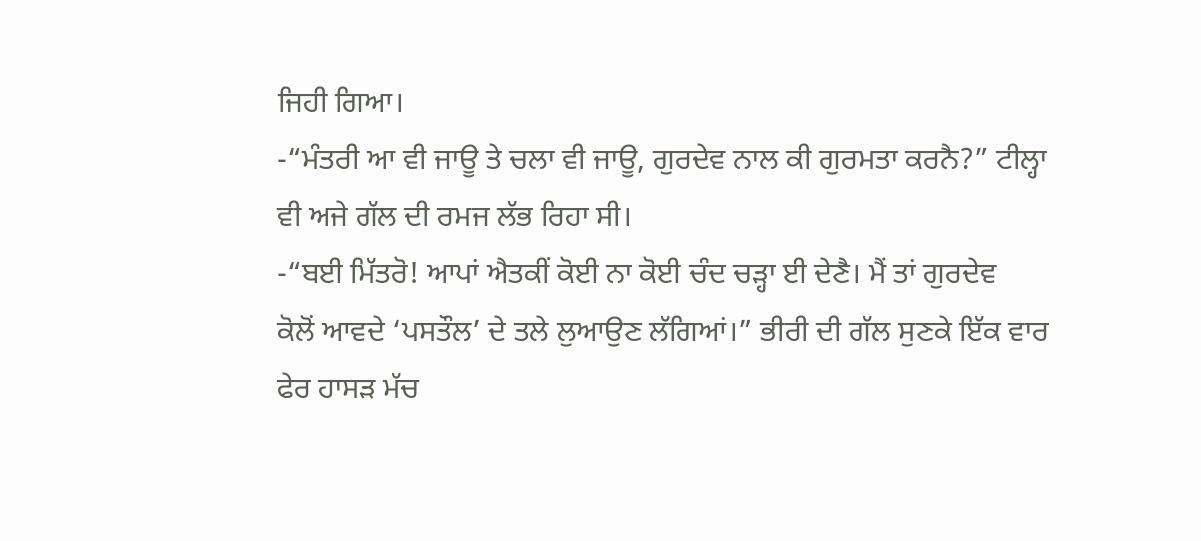ਜਿਹੀ ਗਿਆ।
-“ਮੰਤਰੀ ਆ ਵੀ ਜਾਊ ਤੇ ਚਲਾ ਵੀ ਜਾਊ, ਗੁਰਦੇਵ ਨਾਲ ਕੀ ਗੁਰਮਤਾ ਕਰਨੈ?” ਟੀਲ੍ਹਾ
ਵੀ ਅਜੇ ਗੱਲ ਦੀ ਰਮਜ ਲੱਭ ਰਿਹਾ ਸੀ।
-“ਬਈ ਮਿੱਤਰੋ! ਆਪਾਂ ਐਤਕੀਂ ਕੋਈ ਨਾ ਕੋਈ ਚੰਦ ਚੜ੍ਹਾ ਈ ਦੇਣੈ। ਮੈਂ ਤਾਂ ਗੁਰਦੇਵ
ਕੋਲੋਂ ਆਵਦੇ ‘ਪਸਤੌਲ’ ਦੇ ਤਲੇ ਲੁਆਉਣ ਲੱਗਿਆਂ।” ਭੀਰੀ ਦੀ ਗੱਲ ਸੁਣਕੇ ਇੱਕ ਵਾਰ
ਫੇਰ ਹਾਸੜ ਮੱਚ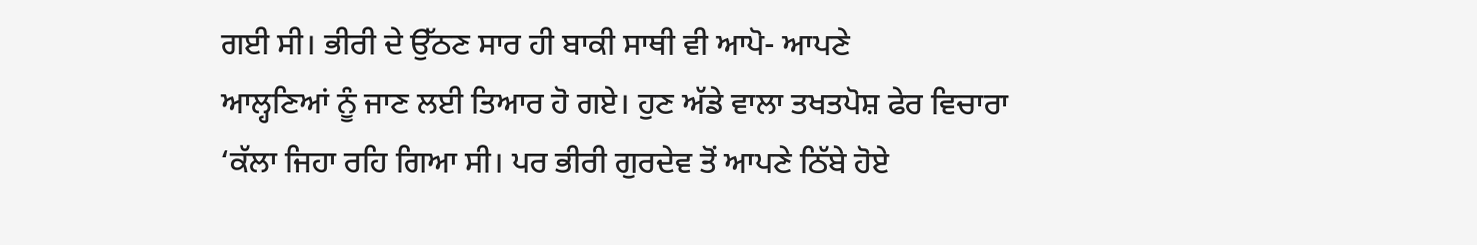ਗਈ ਸੀ। ਭੀਰੀ ਦੇ ਉੱਠਣ ਸਾਰ ਹੀ ਬਾਕੀ ਸਾਥੀ ਵੀ ਆਪੋ- ਆਪਣੇ
ਆਲ੍ਹਣਿਆਂ ਨੂੰ ਜਾਣ ਲਈ ਤਿਆਰ ਹੋ ਗਏ। ਹੁਣ ਅੱਡੇ ਵਾਲਾ ਤਖਤਪੋਸ਼ ਫੇਰ ਵਿਚਾਰਾ
‘ਕੱਲਾ ਜਿਹਾ ਰਹਿ ਗਿਆ ਸੀ। ਪਰ ਭੀਰੀ ਗੁਰਦੇਵ ਤੋਂ ਆਪਣੇ ਠਿੱਬੇ ਹੋਏ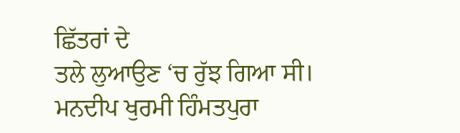ਛਿੱਤਰਾਂ ਦੇ
ਤਲੇ ਲੁਆਉਣ ‘ਚ ਰੁੱਝ ਗਿਆ ਸੀ।
ਮਨਦੀਪ ਖੁਰਮੀ ਹਿੰਮਤਪੁਰਾ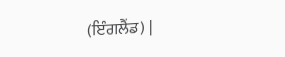(ਇੰਗਲੈਂਡ) |